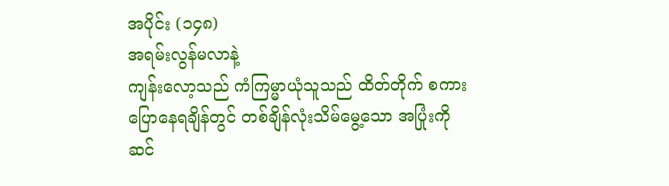အပိုင်း (၁၄၈)
အရမ်းလွန်မလာနဲ့
ကျန်းလော့သည် ကံကြမ္မာယုံသူသည် ထိတ်တိုက် စကားပြောနေရချိန်တွင် တစ်ချိန်လုံးသိမ်မွေ့သော အပြုံးကို ဆင်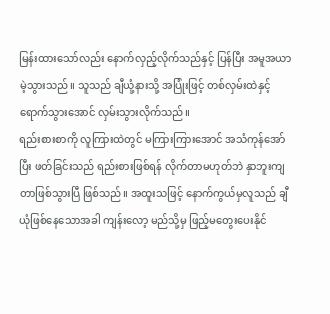မြန်းထားသော်လည်း နောက်လှည့်လိုက်သည်နှင့် ပြန်ပြီး အမူအယာမဲ့သွားသည်။ သူသည် ချီယုံ့နားသို့ အပြုံးဖြင့် တစ်လှမ်းထဲနှင့် ရောက်သွားအောင် လှမ်းသွားလိုက်သည်။
ရည်းစားစာကို လူကြားထဲတွင် မကြားကြားအောင် အသံကုန်အော်ပြီး ဖတ်ခြင်းသည် ရည်းစားဖြစ်ရန် လိုက်တာမဟုတ်ဘဲ နှာဘူးကျတာဖြစ်သွားပြီ ဖြစ်သည်။ အထူးသဖြင့် နောက်ကွယ်မှလူသည် ချီယုံဖြစ်နေသောအခါ ကျန်းလော့ မည်သို့မှ ဖြည့်မတွေးပေးနိုင်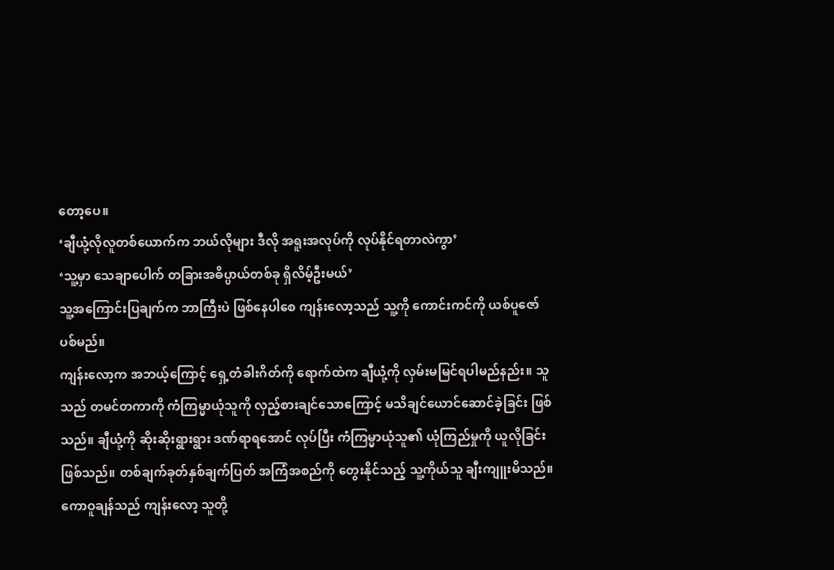တော့ပေ။
‘ချီယုံ့လိုလူတစ်ယောက်က ဘယ်လိုများ ဒီလို အရူးအလုပ်ကို လုပ်နိုင်ရတာလဲကွာ’
‘သူ့မှာ သေချာပေါက် တခြားအဓိပ္ပာယ်တစ်ခု ရှိလိမ့်ဦးမယ်’
သူ့အကြောင်းပြချက်က ဘာကြီးပဲ ဖြစ်နေပါစေ ကျန်းလော့သည် သူ့ကို ကောင်းကင်ကို ယစ်ပူဇော်ပစ်မည်။
ကျန်းလော့က အဘယ့်ကြောင့် ရှေ့တံခါးဂိတ်ကို ရောက်ထဲက ချီယုံ့ကို လှမ်းမမြင်ရပါမည်နည်း။ သူသည် တမင်တကာကို ကံကြမ္မာယုံသူကို လှည့်စားချင်သောကြောင့် မသိချင်ယောင်ဆောင်ခဲ့ခြင်း ဖြစ်သည်။ ချီယုံ့ကို ဆိုးဆိုးရွားရွား ဒဏ်ရာရအောင် လုပ်ပြီး ကံကြမ္မာယုံသူ၏ ယုံကြည်မှုကို ယူလိုခြင်းဖြစ်သည်။ တစ်ချက်ခုတ်နှစ်ချက်ပြတ် အကြံအစည်ကို တွေးနိုင်သည့် သူ့ကိုယ်သူ ချီးကျူးမိသည်။
ကောဝူချန်သည် ကျန်းလော့ သူတို့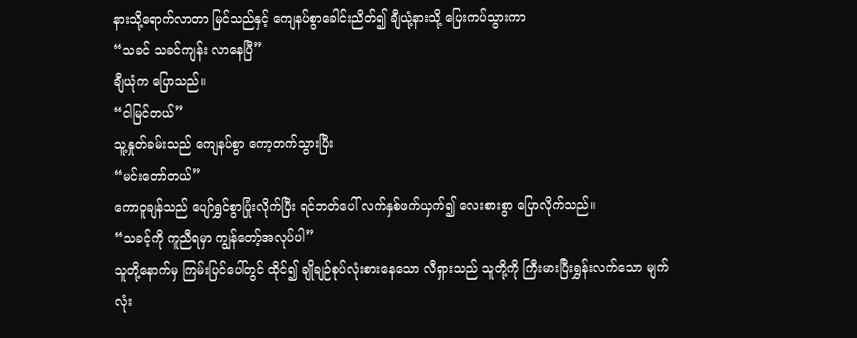နားသို့ရောက်လာတာ မြင်သည်နှင့် ကျေနပ်စွာခေါင်းညိတ်၍ ချီယုံ့နားသို့ ပြေးကပ်သွားကာ
“သခင် သခင်ကျန်း လာနေပြီ”
ချီယုံက ပြောသည်။
“ငါမြင်တယ်”
သူ့နှုတ်ခမ်းသည် ကျေနပ်စွာ ကော့တက်သွားပြီး
“မင်းတော်တယ်”
ကောဝူချန်သည် ပျော်ရွှင်စွာပြုံးလိုက်ပြီး ရင်ဘတ်ပေါ် လက်နှစ်ဖက်ယှက်၍ လေးစားစွာ ပြောလိုက်သည်။
“သခင့်ကို ကူညီရမှာ ကျွန်တော့်အလုပ်ပါ”
သူတို့နောက်မှ ကြမ်းပြင်ပေါ်တွင် ထိုင်၍ ချိုချဉ်စုပ်လုံးစားနေသော လီရှားသည် သူတို့ကို ကြီးမားပြီးရွှန်းလက်သော မျက်လုံး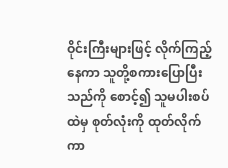ဝိုင်းကြီးများဖြင့် လိုက်ကြည့်နေကာ သူတို့စကားပြောပြီးသည်ကို စောင့်၍ သူမပါးစပ်ထဲမှ စုတ်လုံးကို ထုတ်လိုက်ကာ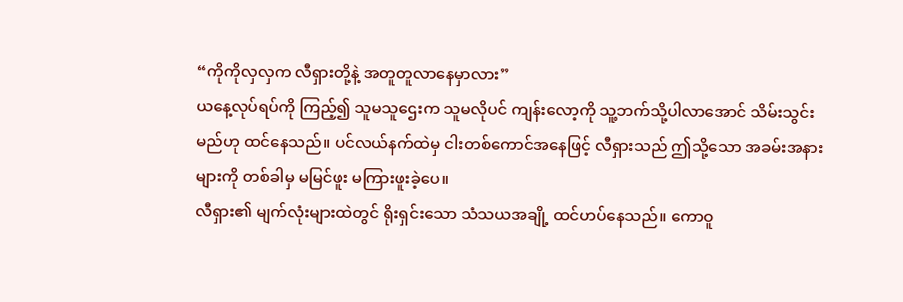“ကိုကိုလှလှက လီရှားတို့နဲ့ အတူတူလာနေမှာလား”
ယနေ့လုပ်ရပ်ကို ကြည့်၍ သူမသူဌေးက သူမလိုပင် ကျန်းလော့ကို သူ့ဘက်သို့ပါလာအောင် သိမ်းသွင်းမည်ဟု ထင်နေသည်။ ပင်လယ်နက်ထဲမှ ငါးတစ်ကောင်အနေဖြင့် လီရှားသည် ဤသို့သော အခမ်းအနားများကို တစ်ခါမှ မမြင်ဖူး မကြားဖူးခဲ့ပေ။
လီရှား၏ မျက်လုံးများထဲတွင် ရိုးရှင်းသော သံသယအချို့ ထင်ဟပ်နေသည်။ ကောဝူ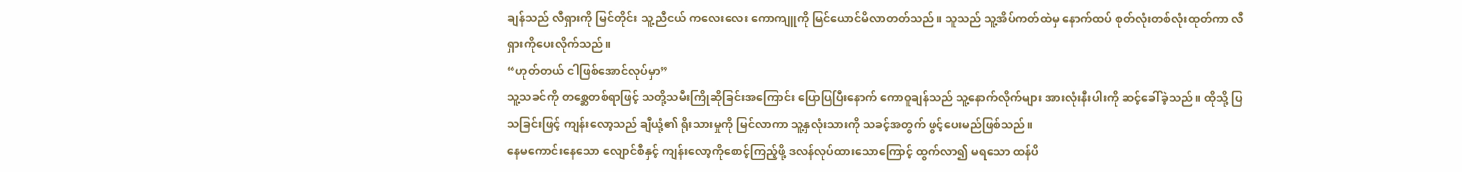ချန်သည် လီရှားကို မြင်တိုင်း သူ့ညီငယ် ကလေးလေး ကောကျူကို မြင်ယောင်မိလာတတ်သည်။ သူသည် သူ့အိပ်ကတ်ထဲမှ နောက်ထပ် စုတ်လုံးတစ်လုံးထုတ်ကာ လီရှားကိုပေးလိုက်သည်။
“ဟုတ်တယ် ငါဖြစ်အောင်လုပ်မှာ”
သူ့သခင်ကို တစ္ဆေတစ်ရာဖြင့် သတို့သမီးကြိုဆိုခြင်းအကြောင်း ပြောပြပြီးနောက် ကောဝူချန်သည် သူ့နောက်လိုက်များ အားလုံးနီးပါးကို ဆင့်ခေါ်ခဲ့သည်။ ထိုသို့ ပြသခြင်းဖြင့် ကျန်းလော့သည် ချီယုံ့၏ ရိုးသားမှုကို မြင်လာကာ သူ့နှလုံးသားကို သခင့်အတွက် ဖွင့်ပေးမည်ဖြစ်သည်။
နေမကောင်းနေသော လျောင်စီနှင့် ကျန်းလော့ကိုစောင့်ကြည့်ဖို့ ဒလန်လုပ်ထားသောကြောင့် ထွက်လာ၍ မရသော ထန်ပိ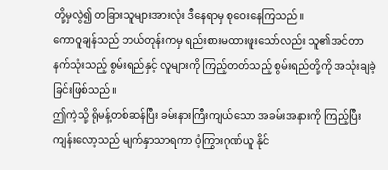တို့မှလွဲ၍ တခြားသူများအားလုံး ဒီနေရာမှ စုဝေးနေကြသည်။
ကောဝူချန်သည် ဘယ်တုန်းကမှ ရည်းစားမထားဖူးသော်လည်း သူ၏အင်တာနက်သုံးသည့် စွမ်းရည်နှင့် လူများကို ကြည့်တတ်သည့် စွမ်းရည်တို့ကို အသုံးချခဲ့ခြင်းဖြစ်သည်။
ဤကဲ့သို့ ရိုမန့်တစ်ဆန်ပြီး ခမ်းနားကြီးကျယ်သော အခမ်းအနားကို ကြည့်ပြီး ကျန်းလော့သည် မျက်နှာသာရကာ ဝံ့ကြွားဂုဏ်ယူ နိုင်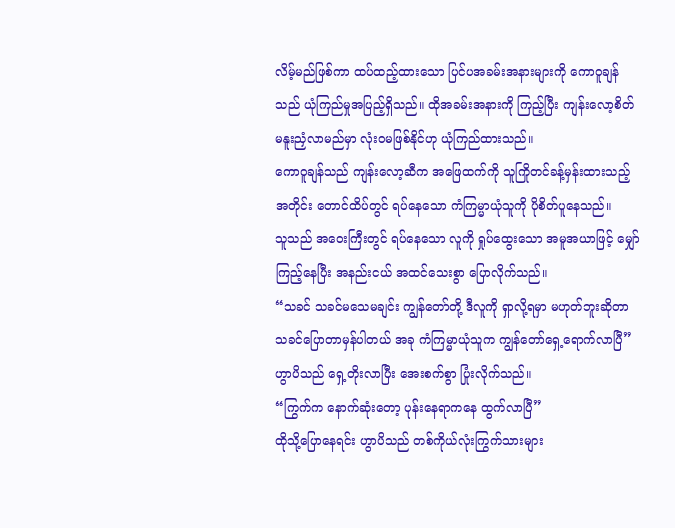လိမ့်မည်ဖြစ်ကာ ထပ်ထည့်ထားသော ပြင်ပအခမ်းအနားများကို ကောဝူချန်သည် ယုံကြည်မှုအပြည့်ရှိသည်။ ထိုအခမ်းအနားကို ကြည့်ပြီး ကျန်းလော့စိတ် မနူးညှံလာမည်မှာ လုံးဝမဖြစ်နိုင်ဟု ယုံကြည်ထားသည်။
ကောဝူချန်သည် ကျန်းလော့ဆီက အဖြေထက်ကို သူကြိုတင်ခန့်မှန်းထားသည့်အတိုင်း တောင်ထိပ်တွင် ရပ်နေသော ကံကြမ္မာယုံသူကို ပိုစိတ်ပူနေသည်။
သူသည် အဝေးကြီးတွင် ရပ်နေသော လူကို ရှုပ်ထွေးသော အမူအယာဖြင့် မျှော်ကြည့်နေပြီး အနည်းငယ် အထင်သေးစွာ ပြောလိုက်သည်။
“သခင် သခင်မသေမချင်း ကျွန်တော်တို့ ဒီလူကို ရှာလို့ရမှာ မဟုတ်ဘူးဆိုတာ သခင်ပြောတာမှန်ပါတယ် အခု ကံကြမ္မာယုံသူက ကျွန်တော်ရှေ့ရောက်လာပြီ”
ဟွာပိသည် ရှေ့တိုးလာပြီး အေးစက်စွာ ပြုံးလိုက်သည်။
“ကြွက်က နောက်ဆုံးတော့ ပုန်းနေရာကနေ ထွက်လာပြီ”
ထိုသို့ပြောနေရင်း ဟွာပိသည် တစ်ကိုယ်လုံးကြွက်သားများ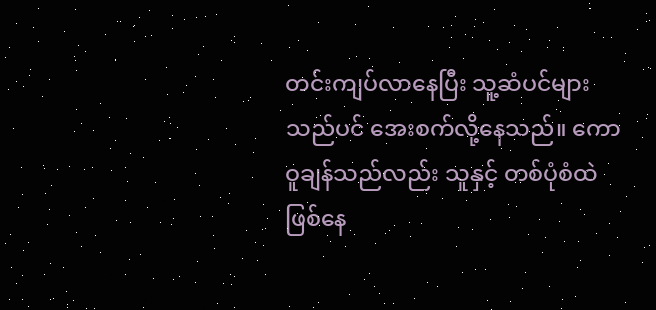တင်းကျပ်လာနေပြီး သူ့ဆံပင်များသည်ပင် အေးစက်လို့နေသည်။ ကောဝူချန်သည်လည်း သူနှင့် တစ်ပုံစံထဲ ဖြစ်နေ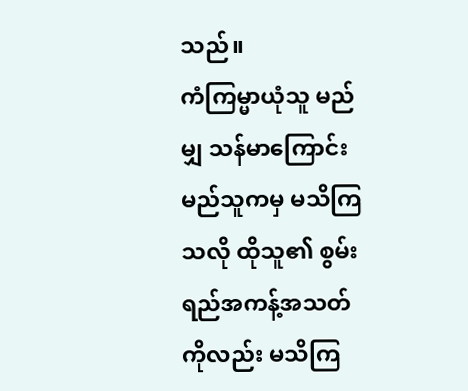သည်။
ကံကြမ္မာယုံသူ မည်မျှ သန်မာကြောင်း မည်သူကမှ မသိကြသလို ထိုသူ၏ စွမ်းရည်အကန့်အသတ်ကိုလည်း မသိကြ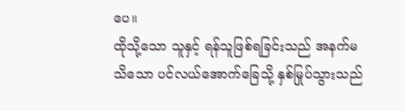ပေ။
ထိုသို့သော သူနှင့် ရန်သူဖြစ်ရခြင်းသည် အနက်မသိသော ပင်လယ်အောက်ခြေသို့ နှစ်မြုပ်သွားသည်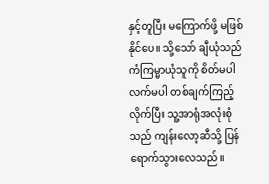နှင့်တူပြီး မကြောက်ဖို့ မဖြစ်နိုင်ပေ။ သို့သော် ချီယုံသည် ကံကြမ္မာယုံသူကို စိတ်မပါလက်မပါ တစ်ချက်ကြည့်လိုက်ပြီး သူ့အာရုံအလုံးစုံသည် ကျန်းလော့ဆီသို့ ပြန်ရောက်သွားလေသည်။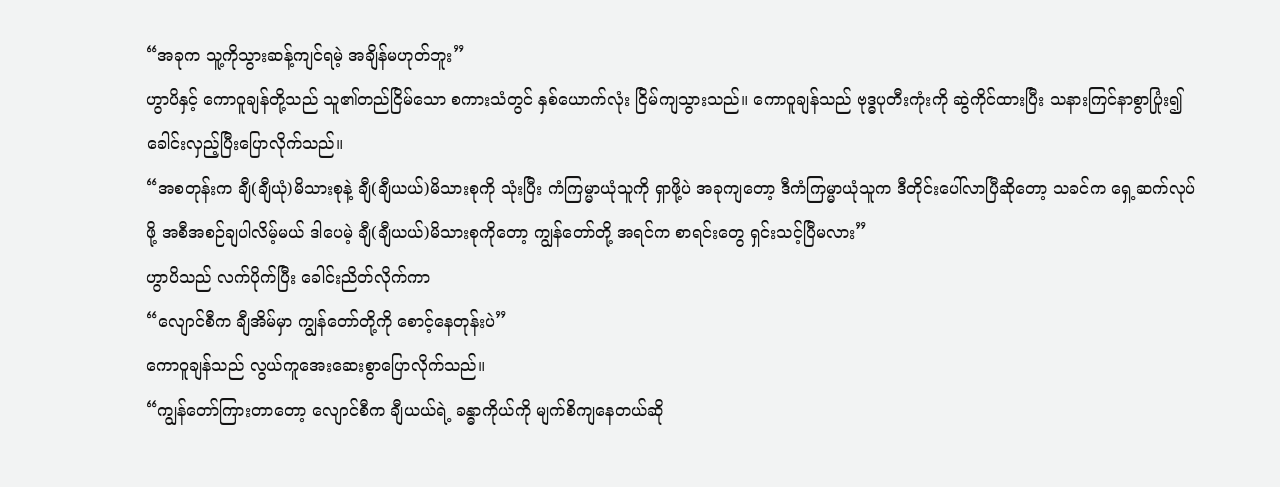“အခုက သူ့ကိုသွားဆန့်ကျင်ရမဲ့ အချိန်မဟုတ်ဘူး”
ဟွာပိနှင့် ကောဝူချန်တို့သည် သူ၏တည်ငြိမ်သော စကားသံတွင် နှစ်ယောက်လုံး ငြိမ်ကျသွားသည်။ ကောဝူချန်သည် ဗုဒ္ဓပုတီးကုံးကို ဆွဲကိုင်ထားပြီး သနားကြင်နာစွာပြုံး၍ ခေါင်းလှည့်ပြီးပြောလိုက်သည်။
“အစတုန်းက ချီ(ချီယုံ)မိသားစုနဲ့ ချီ(ချီယယ်)မိသားစုကို သုံးပြီး ကံကြမ္မာယုံသူကို ရှာဖို့ပဲ အခုကျတော့ ဒီကံကြမ္မာယုံသူက ဒီတိုင်းပေါ်လာပြီဆိုတော့ သခင်က ရှေ့ဆက်လုပ်ဖို့ အစီအစဉ်ချပါလိမ့်မယ် ဒါပေမဲ့ ချီ(ချီယယ်)မိသားစုကိုတော့ ကျွန်တော်တို့ အရင်က စာရင်းတွေ ရှင်းသင့်ပြီမလား”
ဟွာပိသည် လက်ပိုက်ပြီး ခေါင်းညိတ်လိုက်ကာ
“လျောင်စီက ချီအိမ်မှာ ကျွန်တော်တို့ကို စောင့်နေတုန်းပဲ”
ကောဝူချန်သည် လွယ်ကူအေးဆေးစွာပြောလိုက်သည်။
“ကျွန်တော်ကြားတာတော့ လျောင်စီက ချီယယ်ရဲ့ ခန္ဓာကိုယ်ကို မျက်စိကျနေတယ်ဆို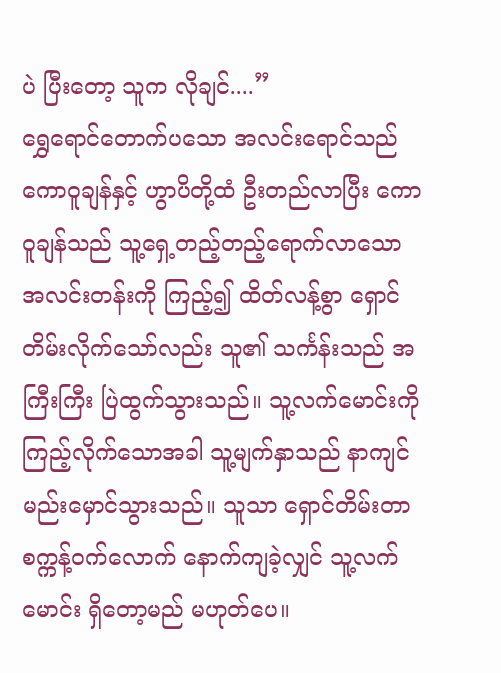ပဲ ပြီးတော့ သူက လိုချင်....”
ရွှေရောင်တောက်ပသော အလင်းရောင်သည် ကောဝူချန်နှင့် ဟွာပိတို့ထံ ဦးတည်လာပြီး ကောဝူချန်သည် သူ့ရှေ့တည့်တည့်ရောက်လာသော အလင်းတန်းကို ကြည့်၍ ထိတ်လန့်စွာ ရှောင်တိမ်းလိုက်သော်လည်း သူ၏ သင်္ကန်းသည် အကြီးကြီး ပြဲထွက်သွားသည်။ သူ့လက်မောင်းကို ကြည့်လိုက်သောအခါ သူ့မျက်နှာသည် နာကျင်မည်းမှောင်သွားသည်။ သူသာ ရှောင်တိမ်းတာ စက္ကန့်ဝက်လောက် နောက်ကျခဲ့လျှင် သူ့လက်မောင်း ရှိတော့မည် မဟုတ်ပေ။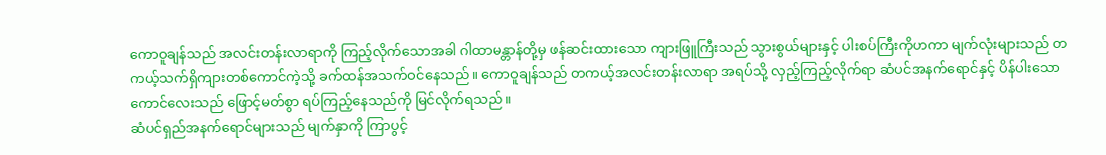ကောဝူချန်သည် အလင်းတန်းလာရာကို ကြည့်လိုက်သောအခါ ဂါထာမန္တာန်တို့မှ ဖန်ဆင်းထားသော ကျားဖြူကြီးသည် သွားစွယ်များနှင့် ပါးစပ်ကြီးကိုဟကာ မျက်လုံးများသည် တကယ့်သက်ရှိကျားတစ်ကောင်ကဲ့သို့ ခက်ထန်အသက်ဝင်နေသည်။ ကောဝူချန်သည် တကယ့်အလင်းတန်းလာရာ အရပ်သို့ လှည့်ကြည့်လိုက်ရာ ဆံပင်အနက်ရောင်နှင့် ပိန်ပါးသော ကောင်လေးသည် ဖြောင့်မတ်စွာ ရပ်ကြည့်နေသည်ကို မြင်လိုက်ရသည်။
ဆံပင်ရှည်အနက်ရောင်များသည် မျက်နှာကို ကြာပွင့်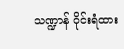သဏ္ဍာန် ဝိုင်းရံထား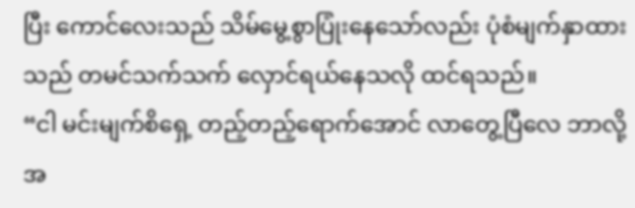ပြီး ကောင်လေးသည် သိမ်မွေ့စွာပြုံးနေသော်လည်း ပုံစံမျက်နှာထားသည် တမင်သက်သက် လှောင်ရယ်နေသလို ထင်ရသည်။
“ငါ မင်းမျက်စိရှေ့ တည့်တည့်ရောက်အောင် လာတွေ့ပြီလေ ဘာလို့ အ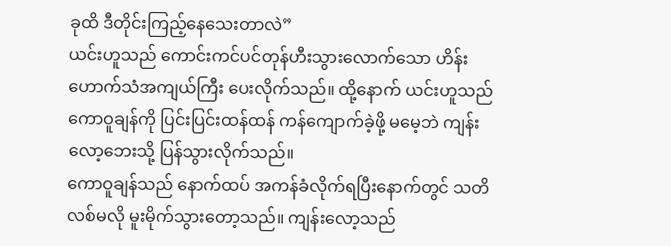ခုထိ ဒီတိုင်းကြည့်နေသေးတာလဲ”
ယင်းဟူသည် ကောင်းကင်ပင်တုန်ဟီးသွားလောက်သော ဟိန်းဟောက်သံအကျယ်ကြီး ပေးလိုက်သည်။ ထို့နောက် ယင်းဟူသည် ကောဝူချန်ကို ပြင်းပြင်းထန်ထန် ကန်ကျောက်ခဲ့ဖို့ မမေ့ဘဲ ကျန်းလော့ဘေးသို့ ပြန်သွားလိုက်သည်။
ကောဝူချန်သည် နောက်ထပ် အကန်ခံလိုက်ရပြီးနောက်တွင် သတိလစ်မလို မူးမိုက်သွားတော့သည်။ ကျန်းလော့သည်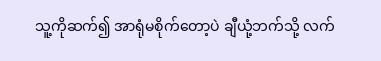သူ့ကိုဆက်၍ အာရုံမစိုက်တော့ပဲ ချီယုံ့ဘက်သို့ လက်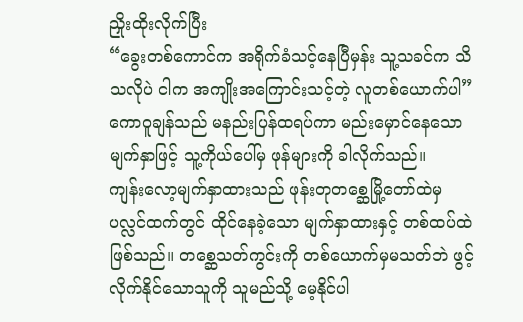ညှိုးထိုးလိုက်ပြီး
“ခွေးတစ်ကောင်က အရိုက်ခံသင့်နေပြီမှန်း သူ့သခင်က သိသလိုပဲ ငါက အကျိုးအကြောင်းသင့်တဲ့ လူတစ်ယောက်ပါ”
ကောဝူချန်သည် မနည်းပြန်ထရပ်ကာ မည်းမှောင်နေသော မျက်နှာဖြင့် သူ့ကိုယ်ပေါ်မှ ဖုန်များကို ခါလိုက်သည်။
ကျန်းလော့မျက်နှာထားသည် ဖုန်းတုတစ္ဆေမြို့တော်ထဲမှ ပလ္လင်ထက်တွင် ထိုင်နေခဲ့သော မျက်နှာထားနှင့် တစ်ထပ်ထဲဖြစ်သည်။ တစ္ဆေသတ်ကွင်းကို တစ်ယောက်မှမသတ်ဘဲ ဖွင့်လိုက်နိုင်သောသူကို သူမည်သို့ မေ့နိုင်ပါ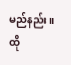မည်နည်း။ ထို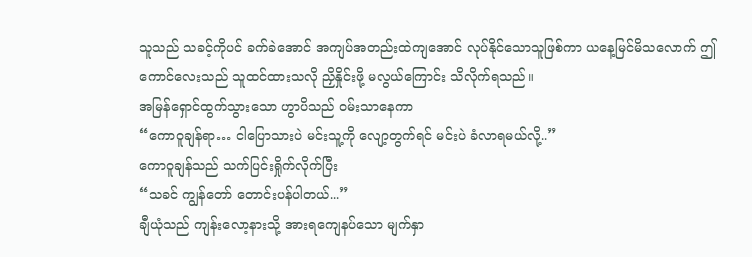သူသည် သခင့်ကိုပင် ခက်ခဲအောင် အကျပ်အတည်းထဲကျအောင် လုပ်နိုင်သောသူဖြစ်ကာ ယနေ့မြင်မိသလောက် ဤကောင်လေးသည် သူထင်ထားသလို ညှိနှိုင်းဖို့ မလွယ်ကြောင်း သိလိုက်ရသည်။
အမြန်ရှောင်ထွက်သွားသော ဟွာပိသည် ဝမ်းသာနေကာ
“ကောဝူချန်ရာ… ငါပြောသားပဲ မင်းသူ့ကို လျော့တွက်ရင် မင်းပဲ ခံလာရမယ်လို့..”
ကောဝူချန်သည် သက်ပြင်းရှိုက်လိုက်ပြီး
“သခင် ကျွန်တော် တောင်းပန်ပါတယ်...”
ချီယုံသည် ကျန်းလော့နားသို့ အားရကျေနပ်သော မျက်နှာ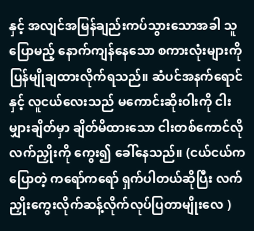နှင့် အလျင်အမြန်ချည်းကပ်သွားသောအခါ သူပြောမည့် နောက်ကျန်နေသော စကားလုံးများကို ပြန်မျိုချထားလိုက်ရသည်။ ဆံပင်အနက်ရောင်နှင့် လူငယ်လေးသည် မကောင်းဆိုးဝါးကို ငါးမျှားချိတ်မှာ ချိတ်မိထားသော ငါးတစ်ကောင်လို လက်ညှိုးကို ကွေး၍ ခေါ်နေသည်။ (ငယ်ငယ်က ပြောတဲ့ ကရော်ကရော် ရှက်ပါတယ်ဆိုပြီး လက်ညှိုးကွေးလိုက်ဆန့်လိုက်လုပ်ပြတာမျိုးလေ )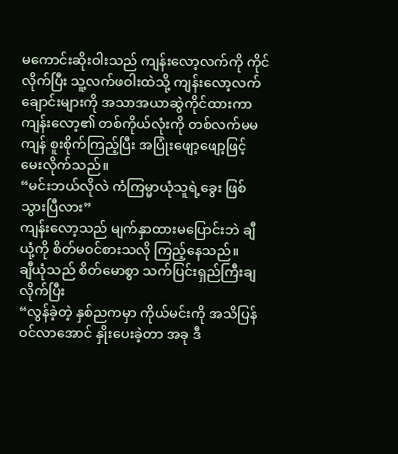မကောင်းဆိုးဝါးသည် ကျန်းလော့လက်ကို ကိုင်လိုက်ပြီး သူ့လက်ဖဝါးထဲသို့ ကျန်းလော့လက်ချောင်းများကို အသာအယာဆွဲကိုင်ထားကာ ကျန်းလော့၏ တစ်ကိုယ်လုံးကို တစ်လက်မမကျန် စူးစိုက်ကြည့်ပြီး အပြုံးဖျော့ဖျော့ဖြင့် မေးလိုက်သည်။
“မင်းဘယ်လိုလဲ ကံကြမ္မာယုံသူရဲ့ခွေး ဖြစ်သွားပြီလား”
ကျန်းလော့သည် မျက်နှာထားမပြောင်းဘဲ ချီယုံ့ကို စိတ်မဝင်စားသလို ကြည့်နေသည်။
ချီယုံသည် စိတ်မောစွာ သက်ပြင်းရှည်ကြီးချလိုက်ပြီး
“လွန်ခဲ့တဲ့ နှစ်ညကမှာ ကိုယ်မင်းကို အသိပြန်ဝင်လာအောင် နှိုးပေးခဲ့တာ အခု ဒီ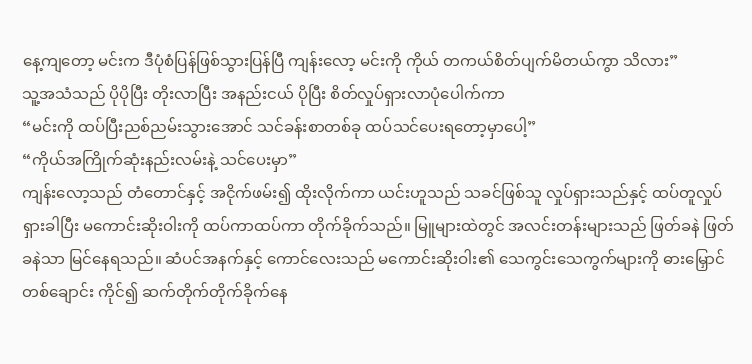နေ့ကျတော့ မင်းက ဒီပုံစံပြန်ဖြစ်သွားပြန်ပြီ ကျန်းလော့ မင်းကို ကိုယ် တကယ်စိတ်ပျက်မိတယ်ကွာ သိလား”
သူ့အသံသည် ပိုပိုပြီး တိုးလာပြီး အနည်းငယ် ပိုပြီး စိတ်လှုပ်ရှားလာပုံပေါက်ကာ
“မင်းကို ထပ်ပြီးညစ်ညမ်းသွားအောင် သင်ခန်းစာတစ်ခု ထပ်သင်ပေးရတော့မှာပေါ့”
“ကိုယ်အကြိုက်ဆုံးနည်းလမ်းနဲ့ သင်ပေးမှာ”
ကျန်းလော့သည် တံတောင်နှင့် အငိုက်ဖမ်း၍ ထိုးလိုက်ကာ ယင်းဟူသည် သခင်ဖြစ်သူ လှုပ်ရှားသည်နှင့် ထပ်တူလှုပ်ရှားခါပြီး မကောင်းဆိုးဝါးကို ထပ်ကာထပ်ကာ တိုက်ခိုက်သည်။ မြူများထဲတွင် အလင်းတန်းများသည် ဖြတ်ခနဲ ဖြတ်ခနဲသာ မြင်နေရသည်။ ဆံပင်အနက်နှင့် ကောင်လေးသည် မကောင်းဆိုးဝါး၏ သေကွင်းသေကွက်များကို ဓားမြှောင်တစ်ချောင်း ကိုင်၍ ဆက်တိုက်တိုက်ခိုက်နေ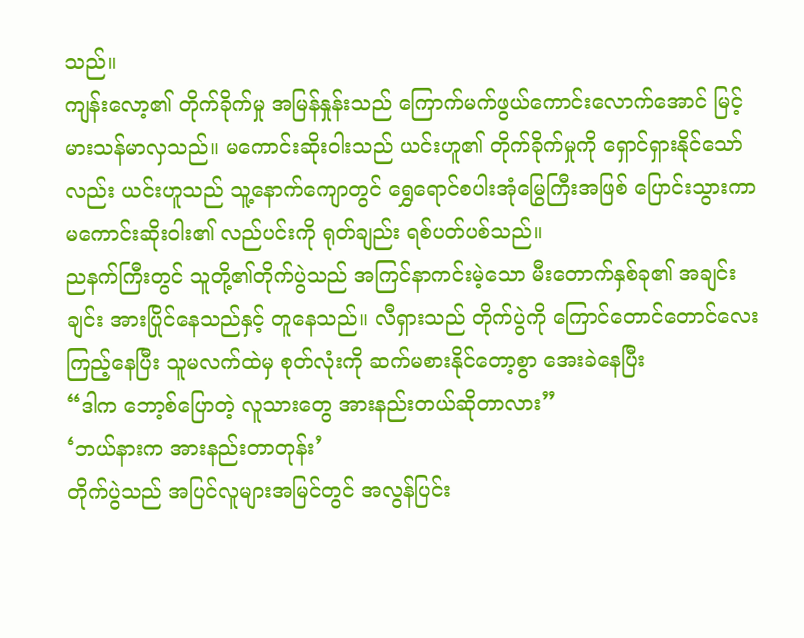သည်။
ကျန်းလော့၏ တိုက်ခိုက်မှု အမြန်နှုန်းသည် ကြောက်မက်ဖွယ်ကောင်းလောက်အောင် မြင့်မားသန်မာလှသည်။ မကောင်းဆိုးဝါးသည် ယင်းဟူ၏ တိုက်ခိုက်မှုကို ရှောင်ရှားနိုင်သော်လည်း ယင်းဟူသည် သူ့နောက်ကျောတွင် ရွှေရောင်စပါးအုံမြွေကြီးအဖြစ် ပြောင်းသွားကာ မကောင်းဆိုးဝါး၏ လည်ပင်းကို ရုတ်ချည်း ရစ်ပတ်ပစ်သည်။
ညနက်ကြီးတွင် သူတို့၏တိုက်ပွဲသည် အကြင်နာကင်းမဲ့သော မီးတောက်နှစ်ခု၏ အချင်းချင်း အားပြိုင်နေသည်နှင့် တူနေသည်။ လီရှားသည် တိုက်ပွဲကို ကြောင်တောင်တောင်လေးကြည့်နေပြီး သူမလက်ထဲမှ စုတ်လုံးကို ဆက်မစားနိုင်တော့စွာ အေးခဲနေပြီး
“ဒါက ဘော့စ်ပြောတဲ့ လူသားတွေ အားနည်းတယ်ဆိုတာလား”
‘ဘယ်နားက အားနည်းတာတုန်း’
တိုက်ပွဲသည် အပြင်လူများအမြင်တွင် အလွန်ပြင်း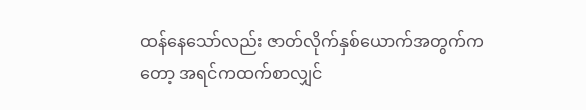ထန်နေသော်လည်း ဇာတ်လိုက်နှစ်ယောက်အတွက်ကတော့ အရင်ကထက်စာလျှင်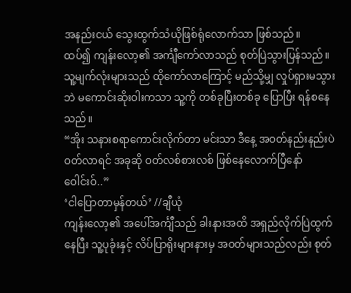အနည်းငယ် သွေးထွက်သံယိုဖြစ်ရုံလောက်သာ ဖြစ်သည်။
ထပ်၍ ကျန်းလော့၏ အင်္ကျီကော်လာသည် စုတ်ပြဲသွားပြန်သည်။ သူ့မျက်လုံးများသည် ထိုကော်လာကြောင့် မည်သို့မျှ လှုပ်ရှားမသွားဘဲ မကောင်းဆိုးဝါးကသာ သူ့ကို တစ်ခုပြီးတစ်ခု ပြောပြီး ရန်စနေသည်။
“အိုး သနားစရာကောင်းလိုက်တာ မင်းသာ ဒီနေ့ အဝတ်နည်းနည်းပဲ ဝတ်လာရင် အခုဆို ဝတ်လစ်စားလစ် ဖြစ်နေလောက်ပြီနော် ဝေါင်းဝ်..”
‘ငါပြောတာမှန်တယ်’ //ချီယုံ
ကျန်းလော့၏ အပေါ်အင်္ကျီသည် ခါးနားအထိ အရှည်လိုက်ပြဲထွက်နေပြီး သူ့ပုခုံးနှင့် လိပ်ပြာရိုးများနားမှ အဝတ်များသည်လည်း စုတ်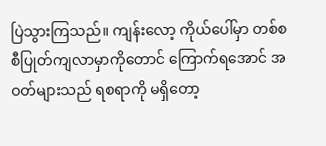ပြဲသွားကြသည်။ ကျန်းလော့ ကိုယ်ပေါ်မှာ တစ်စစီပြုတ်ကျလာမှာကိုတောင် ကြောက်ရအောင် အဝတ်များသည် ရစရာကို မရှိတော့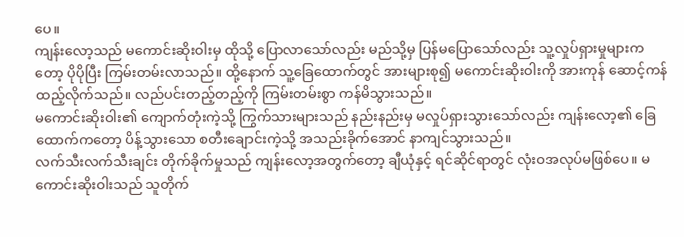ပေ။
ကျန်းလော့သည် မကောင်းဆိုးဝါးမှ ထိုသို့ ပြောလာသော်လည်း မည်သို့မှ ပြန်မပြောသော်လည်း သူ့လှုပ်ရှားမှုများကတော့ ပိုပိုပြီး ကြမ်းတမ်းလာသည်။ ထို့နောက် သူ့ခြေထောက်တွင် အားများစု၍ မကောင်းဆိုးဝါးကို အားကုန် ဆောင့်ကန်ထည့်လိုက်သည်။ လည်ပင်းတည့်တည့်ကို ကြမ်းတမ်းစွာ ကန်မိသွားသည်။
မကောင်းဆိုးဝါး၏ ကျောက်တုံးကဲ့သို့ ကြွက်သားများသည် နည်းနည်းမှ မလှုပ်ရှားသွားသော်လည်း ကျန်းလော့၏ ခြေထောက်ကတော့ ပိန့်သွားသော စတီးချောင်းကဲ့သို့ အသည်းခိုက်အောင် နာကျင်သွားသည်။
လက်သီးလက်သီးချင်း တိုက်ခိုက်မှုသည် ကျန်းလော့အတွက်တော့ ချီယုံနှင့် ရင်ဆိုင်ရာတွင် လုံးဝအလုပ်မဖြစ်ပေ။ မကောင်းဆိုးဝါးသည် သူတိုက်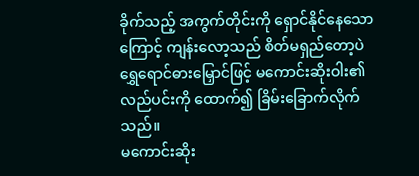ခိုက်သည့် အကွက်တိုင်းကို ရှောင်နိုင်နေသောကြောင့် ကျန်းလော့သည် စိတ်မရှည်တော့ပဲ ရွှေရောင်ဓားမြှောင်ဖြင့် မကောင်းဆိုးဝါး၏ လည်ပင်းကို ထောက်၍ ခြိမ်းခြောက်လိုက်သည်။
မကောင်းဆိုး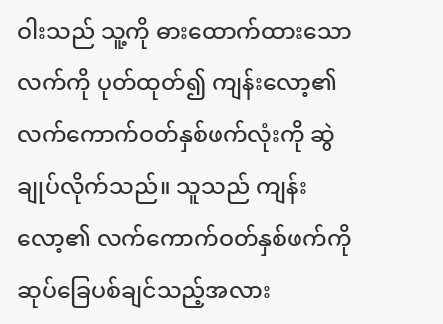ဝါးသည် သူ့ကို ဓားထောက်ထားသော လက်ကို ပုတ်ထုတ်၍ ကျန်းလော့၏ လက်ကောက်ဝတ်နှစ်ဖက်လုံးကို ဆွဲချုပ်လိုက်သည်။ သူသည် ကျန်းလော့၏ လက်ကောက်ဝတ်နှစ်ဖက်ကို ဆုပ်ခြေပစ်ချင်သည့်အလား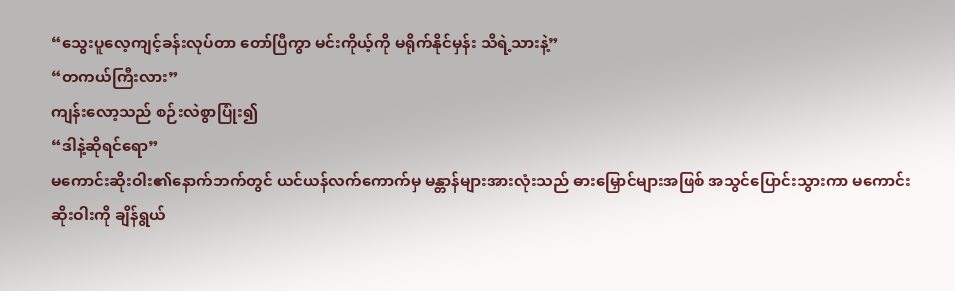“သွေးပူလေ့ကျင့်ခန်းလုပ်တာ တော်ပြီကွာ မင်းကိုယ့်ကို မရိုက်နိုင်မှန်း သိရဲ့သားနဲ့”
“တကယ်ကြီးလား”
ကျန်းလော့သည် စဉ်းလဲစွာပြုံး၍
“ဒါနဲ့ဆိုရင်ရော”
မကောင်းဆိုးဝါး၏နောက်ဘက်တွင် ယင်ယန်လက်ကောက်မှ မန္တာန်များအားလုံးသည် ဓားမြှောင်များအဖြစ် အသွင်ပြောင်းသွားကာ မကောင်းဆိုးဝါးကို ချိန်ရွယ်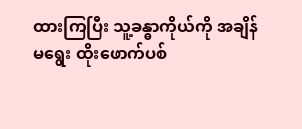ထားကြပြီး သူ့ခန္ဓာကိုယ်ကို အချိန်မရွေး ထိုးဖောက်ပစ်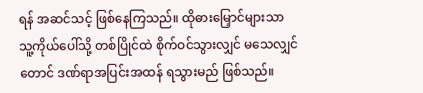ရန် အဆင်သင့် ဖြစ်နေကြသည်။ ထိုဓားမြှောင်များသာ သူ့ကိုယ်ပေါ်သို့ တစ်ပြိုင်ထဲ စိုက်ဝင်သွားလျှင် မသေလျှင်တောင် ဒဏ်ရာအပြင်းအထန် ရသွားမည် ဖြစ်သည်။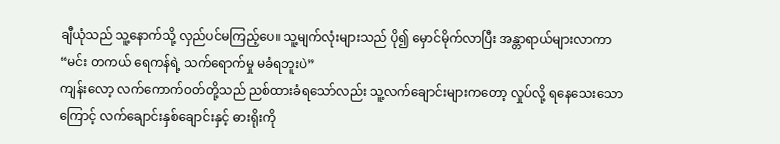ချီယုံသည် သူ့နောက်သို့ လှည်ပင်မကြည့်ပေ။ သူ့မျက်လုံးများသည် ပို၍ မှောင်မိုက်လာပြီး အန္တာရာယ်များလာကာ
“မင်း တကယ် ရေကန်ရဲ့ သက်ရောက်မှု မခံရဘူးပဲ”
ကျန်းလော့ လက်ကောက်ဝတ်တို့သည် ညစ်ထားခံရသော်လည်း သူ့လက်ချောင်းများကတော့ လှုပ်လို့ ရနေသေးသောကြောင့် လက်ချောင်းနှစ်ချောင်းနှင့် ဓားရိုးကို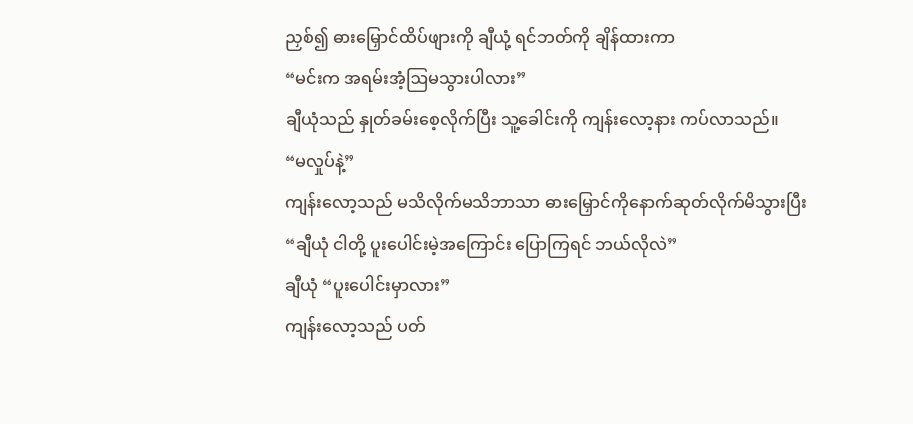ညှစ်၍ ဓားမြှောင်ထိပ်ဖျားကို ချီယုံ့ ရင်ဘတ်ကို ချိန်ထားကာ
“မင်းက အရမ်းအံ့ဩမသွားပါလား”
ချီယုံသည် နှုတ်ခမ်းစေ့လိုက်ပြီး သူ့ခေါင်းကို ကျန်းလော့နား ကပ်လာသည်။
“မလှုပ်နဲ့”
ကျန်းလော့သည် မသိလိုက်မသိဘာသာ ဓားမြှောင်ကိုနောက်ဆုတ်လိုက်မိသွားပြီး
“ချီယုံ ငါတို့ ပူးပေါင်းမဲ့အကြောင်း ပြောကြရင် ဘယ်လိုလဲ”
ချီယုံ “ပူးပေါင်းမှာလား”
ကျန်းလော့သည် ပတ်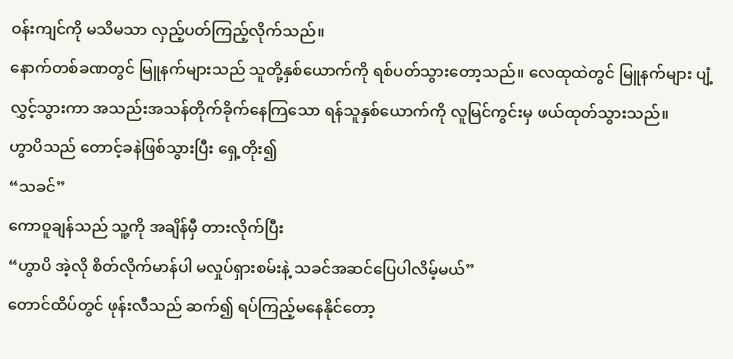ဝန်းကျင်ကို မသိမသာ လှည့်ပတ်ကြည့်လိုက်သည်။
နောက်တစ်ခဏတွင် မြူနက်များသည် သူတို့နှစ်ယောက်ကို ရစ်ပတ်သွားတော့သည်။ လေထုထဲတွင် မြူနက်များ ပျံ့လွှင့်သွားကာ အသည်းအသန်တိုက်ခိုက်နေကြသော ရန်သူနှစ်ယောက်ကို လူမြင်ကွင်းမှ ဖယ်ထုတ်သွားသည်။
ဟွာပိသည် တောင့်ခနဲဖြစ်သွားပြီး ရှေ့တိုး၍
“သခင်”
ကောဝူချန်သည် သူ့ကို အချိန်မှီ တားလိုက်ပြီး
“ဟွာပိ အဲ့လို စိတ်လိုက်မာန်ပါ မလှုပ်ရှားစမ်းနဲ့ သခင်အဆင်ပြေပါလိမ့်မယ်”
တောင်ထိပ်တွင် ဖုန်းလီသည် ဆက်၍ ရပ်ကြည့်မနေနိုင်တော့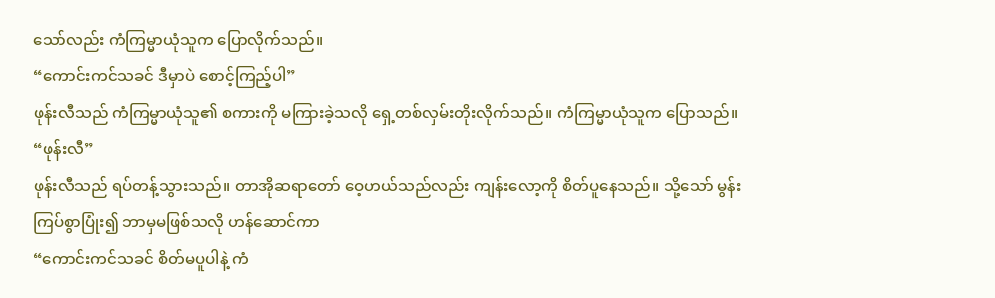သော်လည်း ကံကြမ္မာယုံသူက ပြောလိုက်သည်။
“ကောင်းကင်သခင် ဒီမှာပဲ စောင့်ကြည့်ပါ”
ဖုန်းလီသည် ကံကြမ္မာယုံသူ၏ စကားကို မကြားခဲ့သလို ရှေ့တစ်လှမ်းတိုးလိုက်သည်။ ကံကြမ္မာယုံသူက ပြောသည်။
“ဖုန်းလီ”
ဖုန်းလီသည် ရပ်တန့်သွားသည်။ တာအိုဆရာတော် ဝေ့ဟယ်သည်လည်း ကျန်းလော့ကို စိတ်ပူနေသည်။ သို့သော် မွန်းကြပ်စွာပြုံး၍ ဘာမှမဖြစ်သလို ဟန်ဆောင်ကာ
“ကောင်းကင်သခင် စိတ်မပူပါနဲ့ ကံ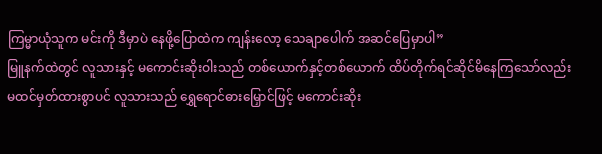ကြမ္မာယုံသူက မင်းကို ဒီမှာပဲ နေဖို့ပြောထဲက ကျန်းလော့ သေချာပေါက် အဆင်ပြေမှာပါ”
မြူနက်ထဲတွင် လူသားနှင့် မကောင်းဆိုးဝါးသည် တစ်ယောက်နှင့်တစ်ယောက် ထိပ်တိုက်ရင်ဆိုင်မိနေကြသော်လည်း မထင်မှတ်ထားစွာပင် လူသားသည် ရွှေရောင်ဓားမြှောင်ဖြင့် မကောင်းဆိုး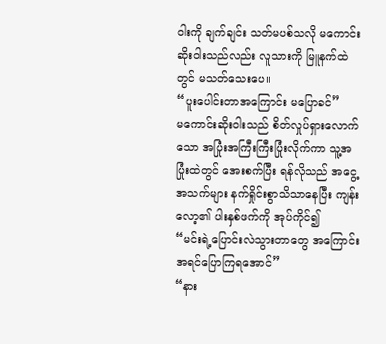ဝါးကို ချက်ချင်း သတ်မပစ်သလို မကောင်းဆိုးဝါးသည်လည်း လူသားကို မြူနက်ထဲတွင် မသတ်သေးပေ။
“ပူးပေါင်းတာအကြောင်း မပြောခင်”
မကောင်းဆိုးဝါးသည် စိတ်လှုပ်ရှားလောက်သော အပြုံးအကြီးကြီးပြုံးလိုက်ကာ သူ့အပြုံးထဲတွင် အေးစက်ပြီး ရန်လိုသည် အငွေ့အသက်များ နက်ရှိုင်းစွာသိသာနေပြီး ကျန်းလော့၏ ပါးနှစ်ဖက်ကို အုပ်ကိုင်၍
“မင်းရဲ့ပြောင်းလဲသွားတာတွေ အကြောင်း အရင်ပြောကြရအောင်”
“နား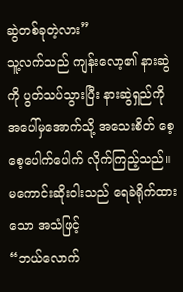ဆွဲတစ်ခုတဲ့လား”
သူ့လက်သည် ကျန်းလော့၏ နားဆွဲကို ပွတ်သပ်သွားပြီး နားဆွဲရှည်ကို အပေါ်မှအောက်သို့ အသေးစိတ် စေ့စေ့ပေါက်ပေါက် လိုက်ကြည့်သည်။ မကောင်းဆိုးဝါးသည် ရေခဲရိုက်ထားသော အသံဖြင့်
“ဘယ်လောက်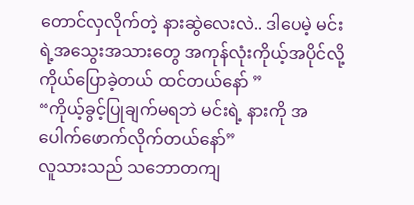တောင်လှလိုက်တဲ့ နားဆွဲလေးလဲ.. ဒါပေမဲ့ မင်းရဲ့အသွေးအသားတွေ အကုန်လုံးကိုယ့်အပိုင်လို့ ကိုယ်ပြောခဲ့တယ် ထင်တယ်နော် ”
“ကိုယ့်ခွင့်ပြုချက်မရဘဲ မင်းရဲ့ နားကို အပေါက်ဖောက်လိုက်တယ်နော်”
လူသားသည် သဘောတကျ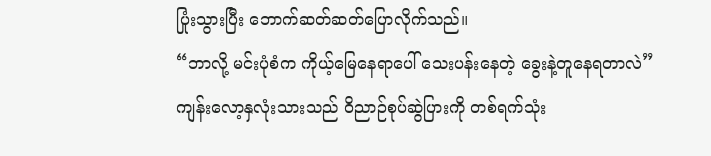ပြုံးသွားပြီး ဘောက်ဆတ်ဆတ်ပြောလိုက်သည်။
“ဘာလို့ မင်းပုံစံက ကိုယ့်မြေနေရာပေါ် သေးပန်းနေတဲ့ ခွေးနဲ့တူနေရတာလဲ”
ကျန်းလော့နှလုံးသားသည် ဝိညာဉ်စုပ်ဆွဲပြားကို တစ်ရက်သုံး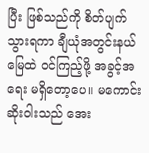ပြီး ဖြစ်သည်ကို စိတ်ပျက်သွားရကာ ချီယုံအတွင်းနယ်မြေထဲ ဝင်ကြည့်ဖို့ အခွင့်အရေး မရှိတော့ပေ။ မကောင်းဆိုးဝါးသည် အေး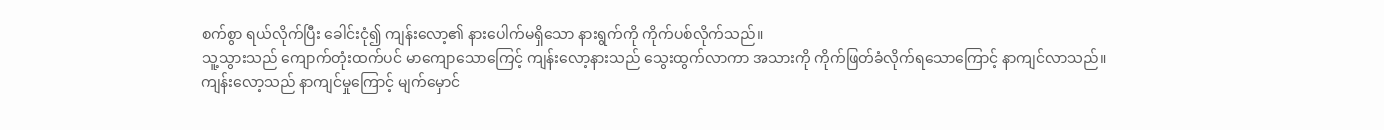စက်စွာ ရယ်လိုက်ပြီး ခေါင်းငုံ၍ ကျန်းလော့၏ နားပေါက်မရှိသော နားရွက်ကို ကိုက်ပစ်လိုက်သည်။
သူ့သွားသည် ကျောက်တုံးထက်ပင် မာကျောသောကြေင့် ကျန်းလော့နားသည် သွေးထွက်လာကာ အသားကို ကိုက်ဖြတ်ခံလိုက်ရသောကြောင့် နာကျင်လာသည်။
ကျန်းလော့သည် နာကျင်မှုကြောင့် မျက်မှောင်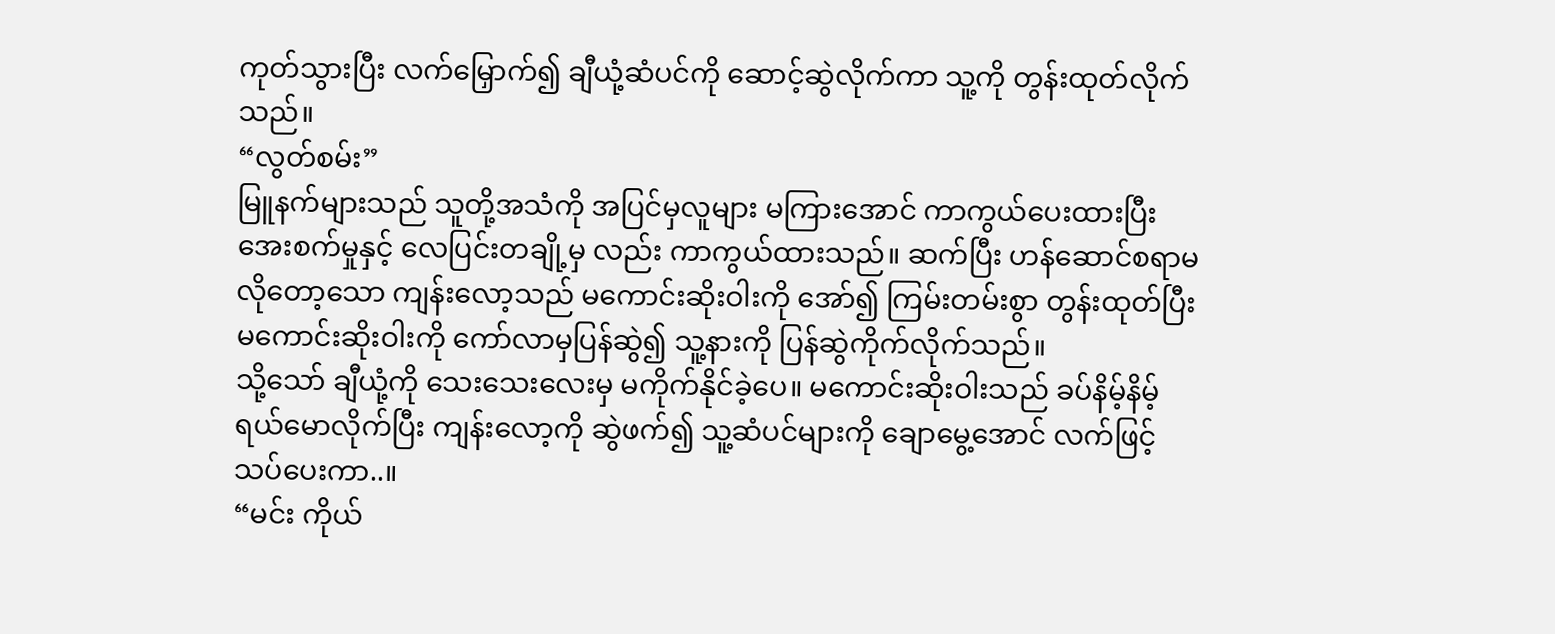ကုတ်သွားပြီး လက်မြှောက်၍ ချီယုံ့ဆံပင်ကို ဆောင့်ဆွဲလိုက်ကာ သူ့ကို တွန်းထုတ်လိုက်သည်။
“လွတ်စမ်း”
မြူနက်များသည် သူတို့အသံကို အပြင်မှလူများ မကြားအောင် ကာကွယ်ပေးထားပြီး အေးစက်မှုနှင့် လေပြင်းတချို့မှ လည်း ကာကွယ်ထားသည်။ ဆက်ပြီး ဟန်ဆောင်စရာမလိုတော့သော ကျန်းလော့သည် မကောင်းဆိုးဝါးကို အော်၍ ကြမ်းတမ်းစွာ တွန်းထုတ်ပြီး မကောင်းဆိုးဝါးကို ကော်လာမှပြန်ဆွဲ၍ သူ့နားကို ပြန်ဆွဲကိုက်လိုက်သည်။
သို့သော် ချီယုံ့ကို သေးသေးလေးမှ မကိုက်နိုင်ခဲ့ပေ။ မကောင်းဆိုးဝါးသည် ခပ်နိမ့်နိမ့် ရယ်မောလိုက်ပြီး ကျန်းလော့ကို ဆွဲဖက်၍ သူ့ဆံပင်များကို ချောမွေ့အောင် လက်ဖြင့် သပ်ပေးကာ..။
“မင်း ကိုယ်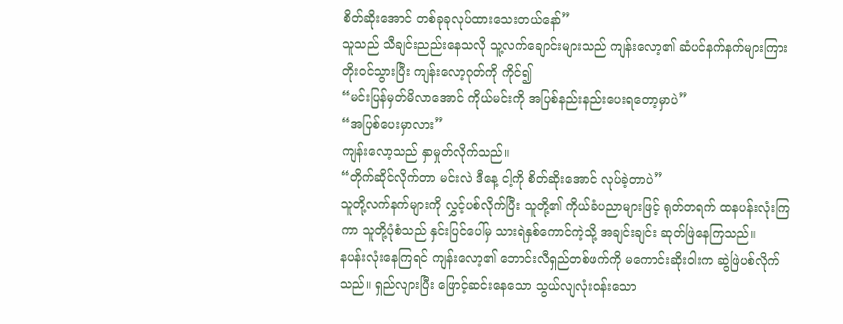စိတ်ဆိုးအောင် တစ်ခုခုလုပ်ထားသေးတယ်နော်”
သူသည် သီချင်းညည်းနေသလို သူ့လက်ချောင်းများသည် ကျန်းလော့၏ ဆံပင်နက်နက်များကြား တိုးဝင်သွားပြီး ကျန်းလော့ဂုတ်ကို ကိုင်၍
“မင်းပြန်မှတ်မိလာအောင် ကိုယ်မင်းကို အပြစ်နည်းနည်းပေးရတော့မှာပဲ”
“အပြစ်ပေးမှာလား”
ကျန်းလော့သည် နှာမှုတ်လိုက်သည်။
“တိုက်ဆိုင်လိုက်တာ မင်းလဲ ဒီနေ့ ငါ့ကို စိတ်ဆိုးအောင် လုပ်ခဲ့တာပဲ”
သူတို့လက်နက်များကို လွှင့်ပစ်လိုက်ပြီး သူတို့၏ ကိုယ်ခံပညာများဖြင့် ရုတ်တရက် ထနပန်းလုံးကြကာ သူတို့ပုံစံသည် နှင်းပြင်ပေါ်မှ သားရဲနှစ်ကောင်ကဲ့သို့ အချင်းချင်း ဆုတ်ဖြဲနေကြသည်။
နပန်းလုံးနေကြရင် ကျန်းလော့၏ ဘောင်းလီရှည်တစ်ဖက်ကို မကောင်းဆိုးဝါးက ဆွဲဖြဲပစ်လိုက်သည်။ ရှည်လျားပြီး ဖြောင့်ဆင်းနေသော သွယ်လျလုံးဝန်းသော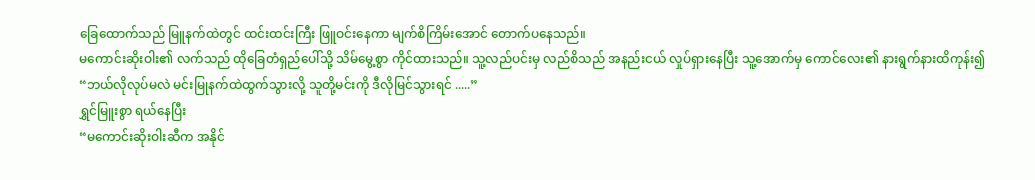ခြေထောက်သည် မြူနက်ထဲတွင် ထင်းထင်းကြီး ဖြူဝင်းနေကာ မျက်စိကြိမ်းအောင် တောက်ပနေသည်။
မကောင်းဆိုးဝါး၏ လက်သည် ထိုခြေတံရှည်ပေါ်သို့ သိမ်မွေ့စွာ ကိုင်ထားသည်။ သူ့လည်ပင်းမှ လည်စိသည် အနည်းငယ် လှုပ်ရှားနေပြီး သူ့အောက်မှ ကောင်လေး၏ နားရွက်နားထိကုန်း၍
“ဘယ်လိုလုပ်မလဲ မင်းမြုနက်ထဲထွက်သွားလို့ သူတို့မင်းကို ဒီလိုမြင်သွားရင် .....”
ရွှင်မြူးစွာ ရယ်နေပြီး
“မကောင်းဆိုးဝါးဆီက အနိုင်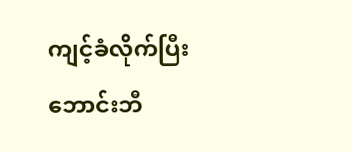ကျင့်ခံလိုက်ပြီး ဘောင်းဘီ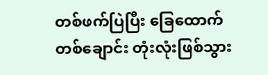တစ်ဖက်ပြဲပြီး ခြေထောက်တစ်ချောင်း တုံးလုံးဖြစ်သွား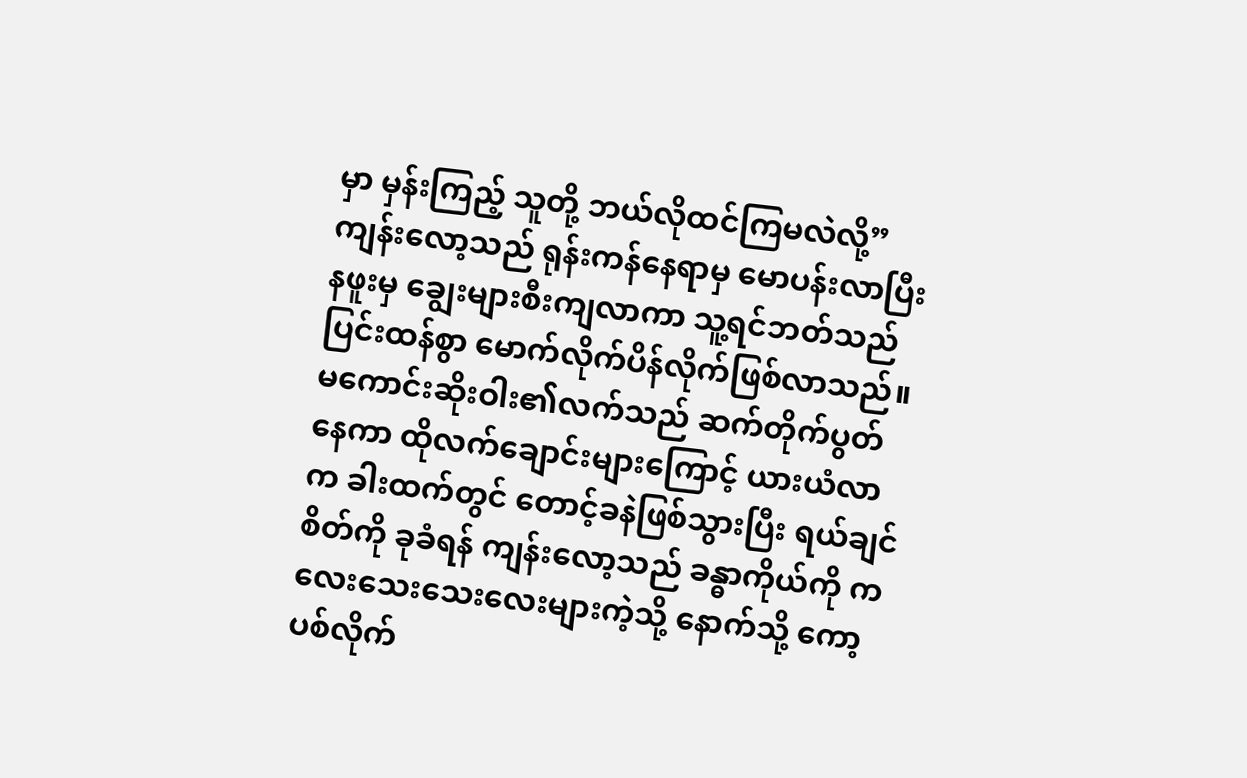မှာ မှန်းကြည့် သူတို့ ဘယ်လိုထင်ကြမလဲလို့”
ကျန်းလော့သည် ရုန်းကန်နေရာမှ မောပန်းလာပြီး နဖူးမှ ချွေးများစီးကျလာကာ သူ့ရင်ဘတ်သည် ပြင်းထန်စွာ မောက်လိုက်ပိန်လိုက်ဖြစ်လာသည်။
မကောင်းဆိုးဝါး၏လက်သည် ဆက်တိုက်ပွတ်နေကာ ထိုလက်ချောင်းများကြောင့် ယားယံလာက ခါးထက်တွင် တောင့်ခနဲဖြစ်သွားပြီး ရယ်ချင်စိတ်ကို ခုခံရန် ကျန်းလော့သည် ခန္ဓာကိုယ်ကို ကလေးသေးသေးလေးများကဲ့သို့ နောက်သို့ ကော့ပစ်လိုက်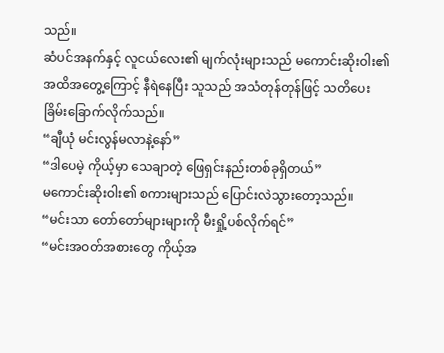သည်။
ဆံပင်အနက်နှင့် လူငယ်လေး၏ မျက်လုံးများသည် မကောင်းဆိုးဝါး၏ အထိအတွေ့ကြောင့် နီရဲနေပြီး သူသည် အသံတုန်တုန်ဖြင့် သတိပေးခြိမ်းခြောက်လိုက်သည်။
“ချီယုံ မင်းလွန်မလာနဲ့နော်”
“ဒါပေမဲ့ ကိုယ့်မှာ သေချာတဲ့ ဖြေရှင်းနည်းတစ်ခုရှိတယ်”
မကောင်းဆိုးဝါး၏ စကားများသည် ပြောင်းလဲသွားတော့သည်။
“မင်းသာ တော်တော်များများကို မီးရှို့ပစ်လိုက်ရင်”
“မင်းအဝတ်အစားတွေ ကိုယ့်အ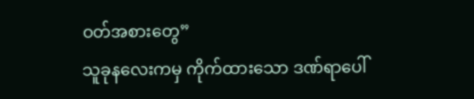ဝတ်အစားတွေ”
သူခုနလေးကမှ ကိုက်ထားသော ဒဏ်ရာပေါ်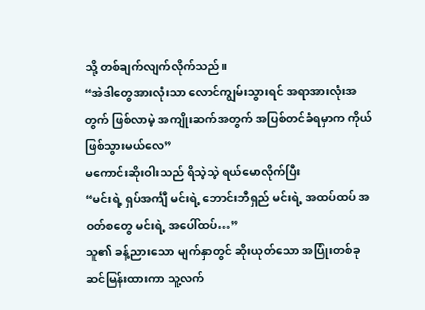သို့ တစ်ချက်လျက်လိုက်သည်။
“အဲဒါတွေအားလုံးသာ လောင်ကျွမ်းသွားရင် အရာအားလုံးအတွက် ဖြစ်လာမဲ့ အကျိုးဆက်အတွက် အပြစ်တင်ခံရမှာက ကိုယ်ဖြစ်သွားမယ်လေ”
မကောင်းဆိုးဝါးသည် ရိသဲ့သဲ့ ရယ်မောလိုက်ပြီး
“မင်းရဲ့ ရှပ်အင်္ကျီ မင်းရဲ့ ဘောင်းဘီရှည် မင်းရဲ့ အထပ်ထပ် အဝတ်စတွေ မင်းရဲ့ အပေါ်ထပ်…”
သူ၏ ခန့်ညားသော မျက်နှာတွင် ဆိုးယုတ်သော အပြုံးတစ်ခု ဆင်မြန်းထားကာ သူ့လက်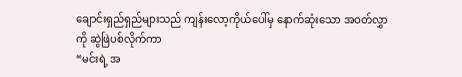ချောင်းရှည်ရှည်များသည် ကျန်းလော့ကိုယ်ပေါ်မှ နောက်ဆုံးသော အဝတ်လွှာကို ဆွဲဖြဲပစ်လိုက်ကာ
“မင်းရဲ့ အ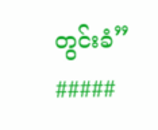တွင်းခံ”
#####